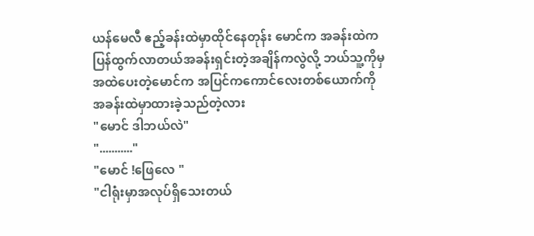ယန်မေလီ ဧည့်ခန်းထဲမှာထိုင်နေတုန်း မောင်က အခန်းထဲကပြန်ထွက်လာတယ်အခန်းရှင်းတဲ့အချိန်ကလွဲလို့ ဘယ်သူ့ကိုမှအထဲပေးတဲ့မောင်က အပြင်ကကောင်လေးတစ်ယောက်ကို အခန်းထဲမှာထားခဲ့သည်တဲ့လား
"မောင် ဒါဘယ်လဲ"
"..........."
"မောင် !ဖြေလေ "
"ငါရုံးမှာအလုပ်ရှိသေးတယ်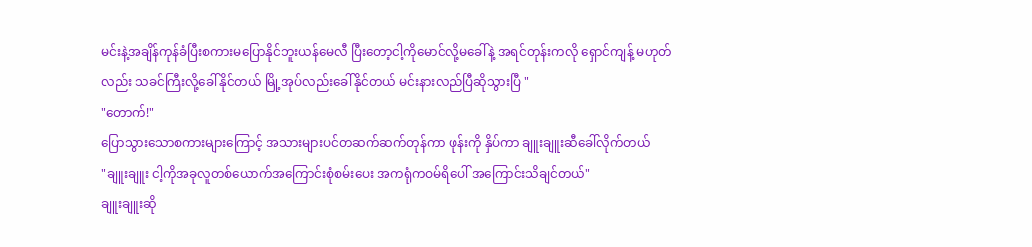မင်းနဲ့အချိန်ကုန်ခံပြီးစကားမပြောနိုင်ဘူးယန်မေလီ ပြီးတော့ငါ့ကိုမောင်လို့မခေါ်နဲ့ အရင်တုန်းကလို ရှောင်ကျန့် မဟုတ်လည်း သခင်ကြီးလို့ခေါ်နိုင်တယ် မြို့အုပ်လည်းခေါ်နိုင်တယ် မင်းနားလည်ပြီဆိုသွားပြီ "
"တောက်!"
ပြောသွားသောစကားများကြောင့် အသားများပင်တဆက်ဆက်တုန်ကာ ဖုန်းကို နှိပ်ကာ ချူးချူးဆီခေါ်လိုက်တယ်
"ချူးချူး ငါ့ကိုအခုလူတစ်ယောက်အကြောင်းစုံစမ်းပေး အကရုံကဝမ်ရိပေါ် အကြောင်းသိချင်တယ်"
ချူးချူးဆို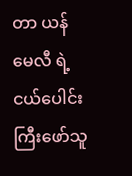တာ ယန်မေလီ ရဲ့ငယ်ပေါင်းကြီးဖော်သူ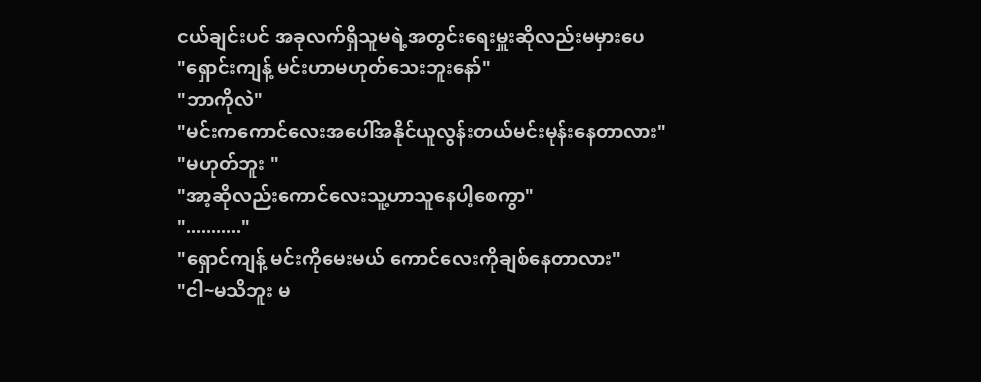ငယ်ချင်းပင် အခုလက်ရှိသူမရဲ့အတွင်းရေးမှူးဆိုလည်းမမှားပေ
"ရှောင်းကျန့် မင်းဟာမဟုတ်သေးဘူးနော်"
"ဘာကိုလဲ"
"မင်းကကောင်လေးအပေါ်အနိုင်ယူလွန်းတယ်မင်းမုန်းနေတာလား"
"မဟုတ်ဘူး "
"အာ့ဆိုလည်းကောင်လေးသူ့ဟာသူနေပါ့စေကွာ"
"..........."
"ရှောင်ကျန့် မင်းကိုမေးမယ် ကောင်လေးကိုချစ်နေတာလား"
"ငါ~မသိဘူး မ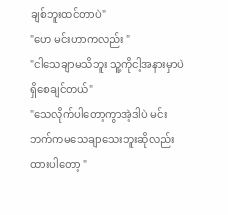ချစ်ဘူးထင်တာပဲ"
"ဟေ မင်းဟာကလည်း "
"ငါသေချာမသိဘူး သူ့ကိုငါ့အနားမှာပဲရှိစေချင်တယ်"
"သေလိုက်ပါတော့ကွာအဲ့ဒါပဲ မင်းဘက်ကမသေချာသေးဘူးဆိုလည်း ထားပါတော့ "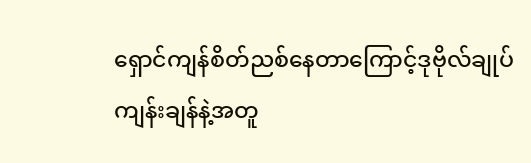ရှောင်ကျန်စိတ်ညစ်နေတာကြောင့်ဒုဗိုလ်ချုပ် ကျန်းချန်နဲ့အတူ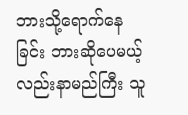ဘားသို့ရောက်နေခြင်း ဘားဆိုပေမယ့်လည်းနာမည်ကြီး သူ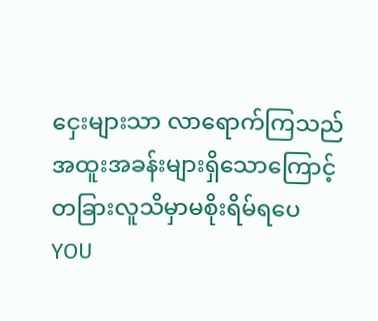ငှေးများသာ လာရောက်ကြသည် အထူးအခန်းများရှိသောကြောင့် တခြားလူသိမှာမစိုးရိမ်ရပေ
YOU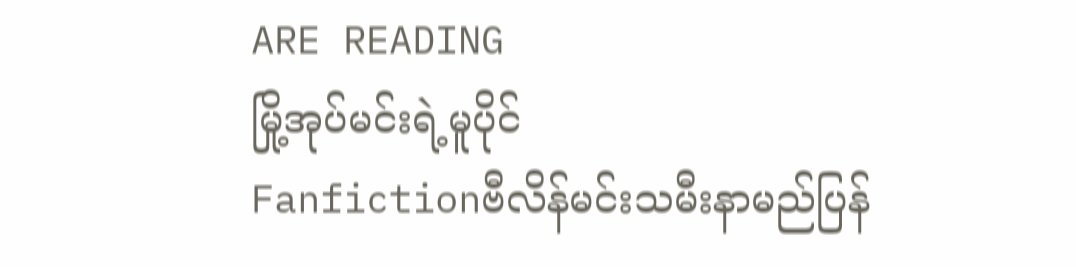ARE READING
မြို့အုပ်မင်းရဲ့မူပိုင်
Fanfictionဗီလိန်မင်းသမီးနာမည်ပြန်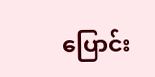ပြောင်း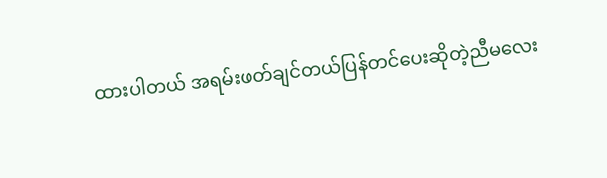ထားပါတယ် အရမ်းဖတ်ချင်တယ်ပြန်တင်ပေးဆိုတဲ့ညီမလေး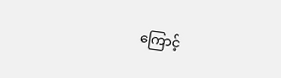ကြောင့်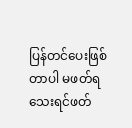ပြန်တင်ပေးဖြစ်တာပါ မဖတ်ရသေးရင်ဖတ်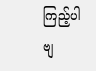ကြည့်ပါဗျ